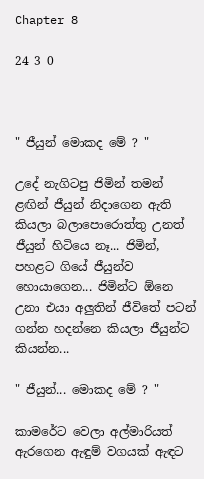Chapter 8

24 3 0



" ජීයුන් මොකද මේ ? "

උදේ නැගිටපු ජිමින් තමන් ළඟින් ජීයුන් නිදාගෙන ඇති කියලා බලාපොරොත්තු උනත් ජීයුන් හිටියෙ නෑ... ජිමින්, පහළට ගියේ ජීයුන්ව හොයාගෙන... ජිමින්ට ඕනෙ උනා එයා අලුතින් ජීවිතේ පටන් ගන්න හදන්නෙ කියලා ජීයුන්ට කියන්න...

" ජීයුන්... මොකද මේ ? "

කාමරේට වෙලා අල්මාරියත් ඇරගෙන ඇඳුම් වගයක් ඇඳට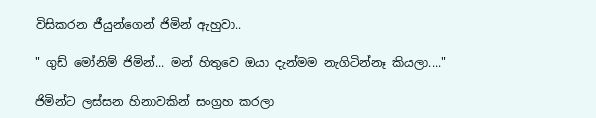විසිකරන ජීයුන්ගෙන් ජිමින් ඇහුවා..

" ගුඩ් මෝනිම් ජිමින්... මන් හිතුවෙ ඔයා දැන්මම නැගිටින්නෑ කියලා...."

ජිමින්ට ලස්සන හිනාවකින් සංග්‍රහ කරලා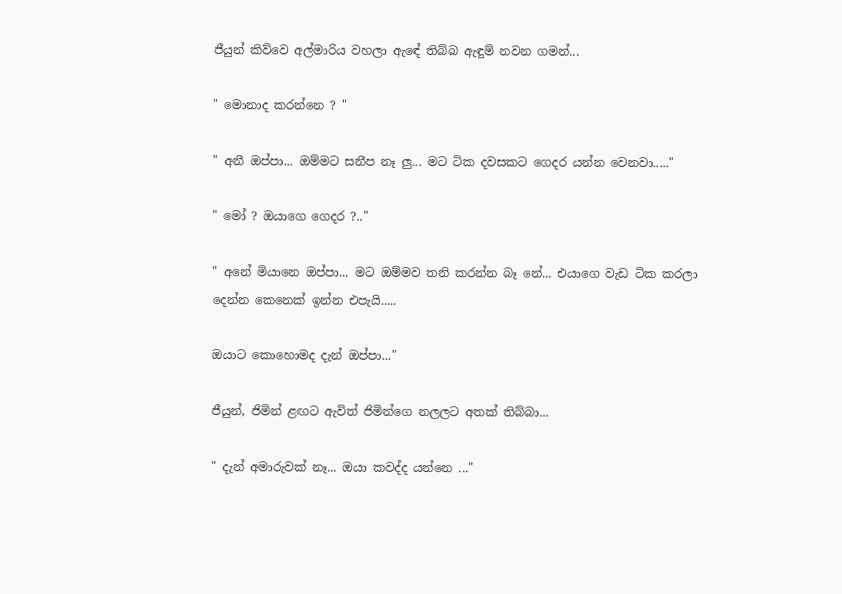ජීයුන් කිව්වෙ අල්මාරිය වහලා ඇඳේ තිබ්බ ඇඳුම් නවන ගමන්...

" මොනාද කරන්නෙ ? "

" අනී ඔප්පා... ඔම්මට සනීප නෑ ලු... මට ටික දවසකට ගෙදර යන්න වෙනවා....."

" මෝ ? ඔයාගෙ ගෙදර ?.."

" අනේ මියානෙ ඔප්පා... මට ඔම්මව තනි කරන්න බෑ නේ... එයාගෙ වැඩ ටික කරලා දෙන්න කෙනෙක් ඉන්න එපැයි.....

ඔයාට කොහොමද දැන් ඔප්පා..."

ජීයුන්, ජිමින් ළඟට ඇවිත් ජිමින්ගෙ නලලට අතක් තිබ්බා...

" දැන් අමාරුවක් නෑ... ඔයා කවද්ද යන්නෙ ..."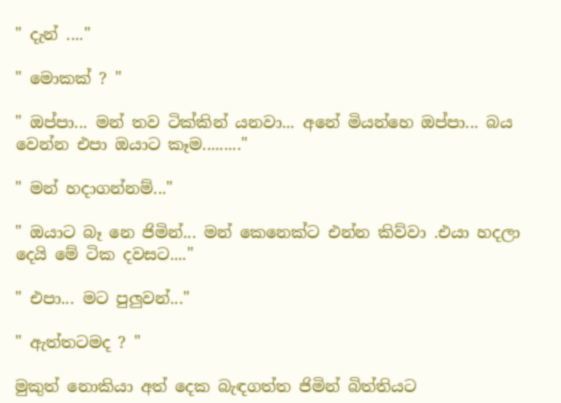" දැන් ...."

" මොකක් ? "

" ඔප්පා... මන් තව ටික්කින් යනවා... අනේ මියන්හෙ ඔප්පා... බය වෙන්න එපා ඔයාට කෑම........."

" මන් හදාගන්නම්..."

" ඔයාට බෑ නෙ ජිමින්... මන් කෙනෙක්ට එන්න කිව්වා .එයා හදලා දෙයි මේ ටික දවසට...."

" එපා... මට පුලුවන්..."

" ඇත්තටමද ? "

මුකුත් නොකියා අත් දෙක බැඳගත්ත ජිමින් බිත්තියට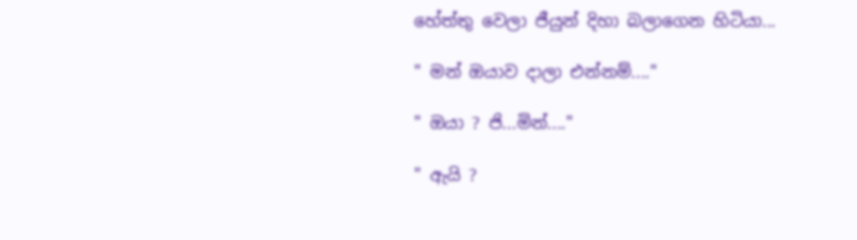හේත්තු වෙලා ජීයුන් දිහා බලාගෙන හිටියා...

" මන් ඔයාව දාලා එන්නම්...."

" ඔයා ? ජි...මින්...."

" ඇයි ?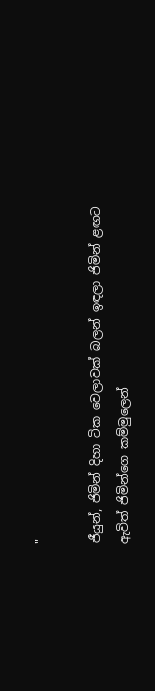"

ජීයුන්, ජිමින් දිහා ටික වෙලාවක් බලන් ඉඳලා ජිමින් ළඟට ඇවිත් ජිමින්ගෙ කම්මුලෙන්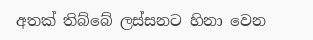අතක් තිබ්බේ ලස්සනට හිනා වෙන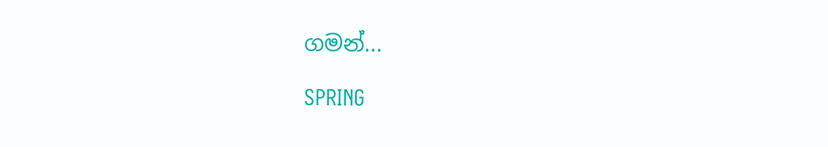ගමන්...

SPRING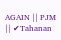AGAIN || PJM || ✔Tahanan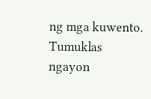ng mga kuwento. Tumuklas ngayon